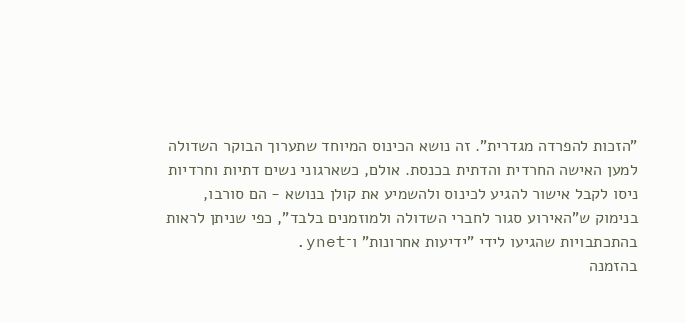"הזכות להפרדה מגדרית". זה נושא הכינוס המיוחד שתערוך הבוקר השדולה למען האישה החרדית והדתית בכנסת. אולם, כשארגוני נשים דתיות וחרדיות ניסו לקבל אישור להגיע לכינוס ולהשמיע את קולן בנושא - הם סורבו, בנימוק ש"האירוע סגור לחברי השדולה ולמוזמנים בלבד", כפי שניתן לראות בהתכתבויות שהגיעו לידי "ידיעות אחרונות" ו־ynet.
בהזמנה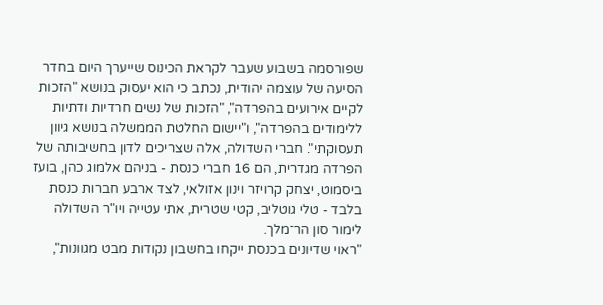שפורסמה בשבוע שעבר לקראת הכינוס שייערך היום בחדר הסיעה של עוצמה יהודית, נכתב כי הוא יעסוק בנושא "הזכות לקיים אירועים בהפרדה", "הזכות של נשים חרדיות ודתיות ללימודים בהפרדה", ו"יישום החלטת הממשלה בנושא גיוון תעסוקתי". חברי השדולה, אלה שצריכים לדון בחשיבותה של הפרדה מגדרית, הם 16 חברי כנסת - בניהם אלמוג כהן, בועז ביסמוט, יצחק קרויזר וינון אזולאי, לצד ארבע חברות כנסת בלבד - טלי גוטליב, קטי שטרית, אתי עטייה ויו"ר השדולה לימור סון הר־מלך.
"ראוי שדיונים בכנסת ייקחו בחשבון נקודות מבט מגוונות",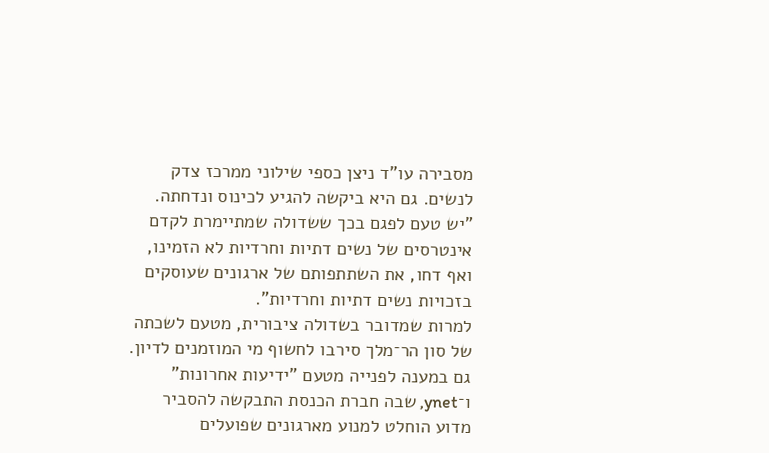מסבירה עו"ד ניצן כספי שילוני ממרכז צדק לנשים. גם היא ביקשה להגיע לכינוס ונדחתה. "יש טעם לפגם בכך ששדולה שמתיימרת לקדם אינטרסים של נשים דתיות וחרדיות לא הזמינו, ואף דחו, את השתתפותם של ארגונים שעוסקים בזכויות נשים דתיות וחרדיות”.
למרות שמדובר בשדולה ציבורית, מטעם לשכתה של סון הר־מלך סירבו לחשוף מי המוזמנים לדיון. גם במענה לפנייה מטעם "ידיעות אחרונות" ו־ynet, שבה חברת הכנסת התבקשה להסביר מדוע הוחלט למנוע מארגונים שפועלים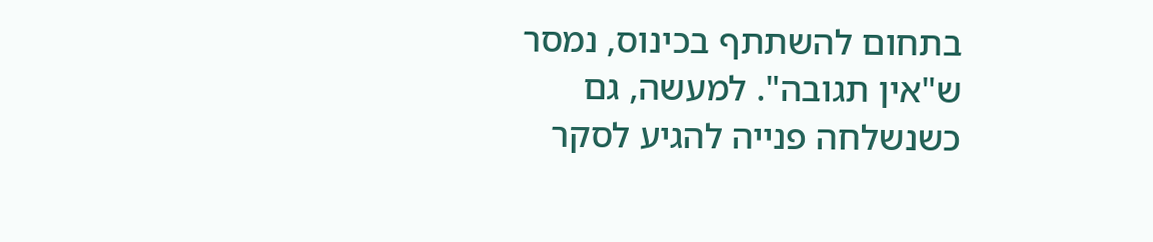בתחום להשתתף בכינוס, נמסר ש"אין תגובה". למעשה, גם כשנשלחה פנייה להגיע לסקר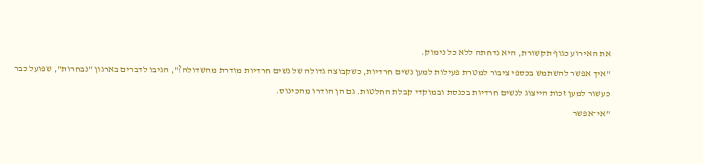את האירוע כגוף תקשורת, היא נדחתה ללא כל נימוק.
"איך אפשר להשתמש בכספי ציבור למטרת פעילות למען נשים חרדיות, כשקבוצה גדולה של נשים חרדיות מודרת מהשדולה?", הגיבו לדברים בארגון "נבחרות", שפועל כבר כעשור למען זכות הייצוג לנשים חרדיות בכנסת ובמוקדי קבלת החלטות. גם הן הודרו מהכינוס.
"אי־אפשר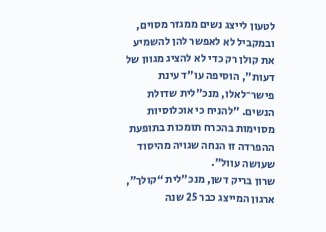לטעון לייצג נשים ממגזר מסוים, ובמקביל לא לאפשר להן להשמיע את קולן רק כדי לא להציג מגוון של דעות", הוסיפה עו"ד עינת פישר־לאלו, מנכ"לית שדולת הנשים. "להניח כי אוכלוסיות מסוימות בהכרח תומכות בתופעת ההפרדה זו הנחה שגויה מהיסוד שעושה עוול”.
שרון בריק דשן, מנכ"לית “קולך”, ארגון המייצג כבר 25 שנה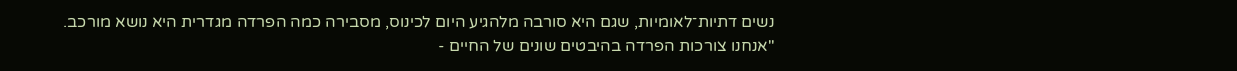נשים דתיות־לאומיות, שגם היא סורבה מלהגיע היום לכינוס, מסבירה כמה הפרדה מגדרית היא נושא מורכב. "אנחנו צורכות הפרדה בהיבטים שונים של החיים -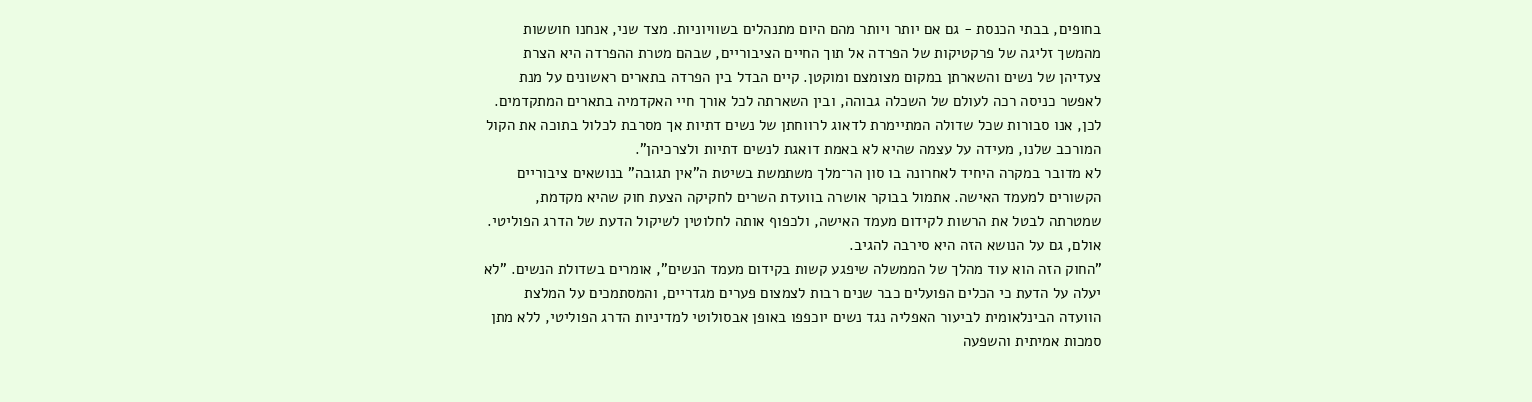בחופים, בבתי הכנסת - גם אם יותר ויותר מהם היום מתנהלים בשוויוניות. מצד שני, אנחנו חוששות מהמשך זליגה של פרקטיקות של הפרדה אל תוך החיים הציבוריים, שבהם מטרת ההפרדה היא הצרת צעדיהן של נשים והשארתן במקום מצומצם ומוקטן. קיים הבדל בין הפרדה בתארים ראשונים על מנת לאפשר כניסה רכה לעולם של השכלה גבוהה, ובין השארתה לכל אורך חיי האקדמיה בתארים המתקדמים. לכן, אנו סבורות שכל שדולה המתיימרת לדאוג לרווחתן של נשים דתיות אך מסרבת לכלול בתוכה את הקול המורכב שלנו, מעידה על עצמה שהיא לא באמת דואגת לנשים דתיות ולצרכיהן”.
לא מדובר במקרה היחיד לאחרונה בו סון הר־מלך משתמשת בשיטת ה"אין תגובה" בנושאים ציבוריים הקשורים למעמד האישה. אתמול בבוקר אושרה בוועדת השרים לחקיקה הצעת חוק שהיא מקדמת, שמטרתה לבטל את הרשות לקידום מעמד האישה, ולכפוף אותה לחלוטין לשיקול הדעת של הדרג הפוליטי. אולם, גם על הנושא הזה היא סירבה להגיב.
"החוק הזה הוא עוד מהלך של הממשלה שיפגע קשות בקידום מעמד הנשים", אומרים בשדולת הנשים. "לא יעלה על הדעת כי הכלים הפועלים כבר שנים רבות לצמצום פערים מגדריים, והמסתמכים על המלצת הוועדה הבינלאומית לביעור האפליה נגד נשים יוכפפו באופן אבסולוטי למדיניות הדרג הפוליטי, ללא מתן סמכות אמיתית והשפעה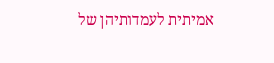אמיתית לעמדותיהן של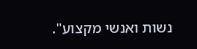נשות ואנשי מקצוע".